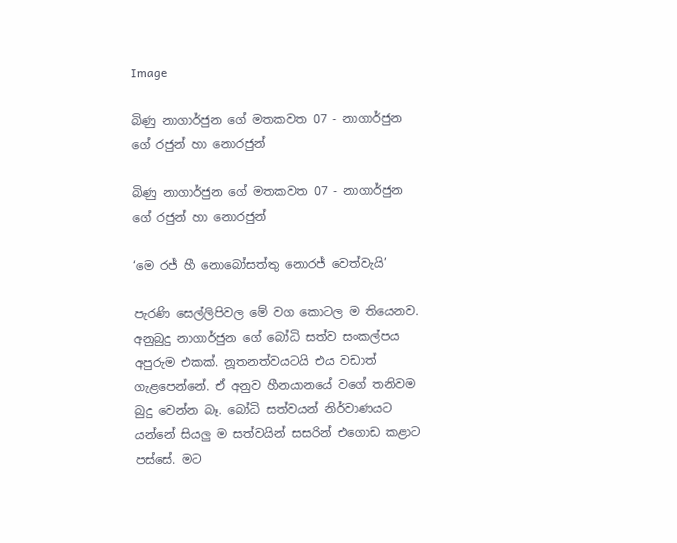Image

බිණු නාගාර්ජුන ගේ මතකවත 07 - නාගාර්ජුන ගේ රජුන් හා නොරජුන්

බිණු නාගාර්ජුන ගේ මතකවත 07 - නාගාර්ජුන ගේ රජුන් හා නොරජුන්

‘මෙ රජ් හී නොබෝසත්තු නොරජ් වෙත්වැයි’

පැරණි සෙල්ලිපිවල මේ වග කොටල ම තියෙනව. අනුබුදු නාගාර්ජුන ගේ බෝධි සත්ව සංකල්පය අපුරුම එකක්. නූතනත්වයටයි එය වඩාත් ගැළපෙන්නේ. ඒ අනුව හීනයානයේ වගේ තනිවම බුදු වෙන්න බෑ. බෝධි සත්වයන් නිර්වාණයට යන්නේ සියලු ම සත්වයින් සසරින් එගොඩ කළාට පස්සේ. මට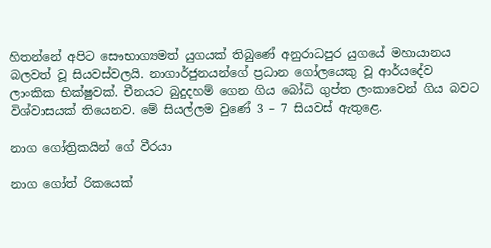හිතන්නේ අපිට සෞභාග්‍යමත් යුගයක් තිබුණේ අනුරාධපුර යුගයේ මහායානය බලවත් වූ සියවස්වලයි. නාගාර්ජුනයන්ගේ ප්‍රධාන ගෝලයෙකු වූ ආර්යදේව ලාංකික භික්ෂුවක්. චීනයට බුදුදහම් ගෙන ගිය බෝධි ගුප්ත ලංකාවෙන් ගිය බවට විශ්වාසයක් තියෙනව. මේ සියල්ලම වුණේ 3 – 7 සියවස් ඇතුළෙ.

නාග ගෝත්‍රිකයින් ගේ වීරයා

නාග ගෝත් රිකයෙක්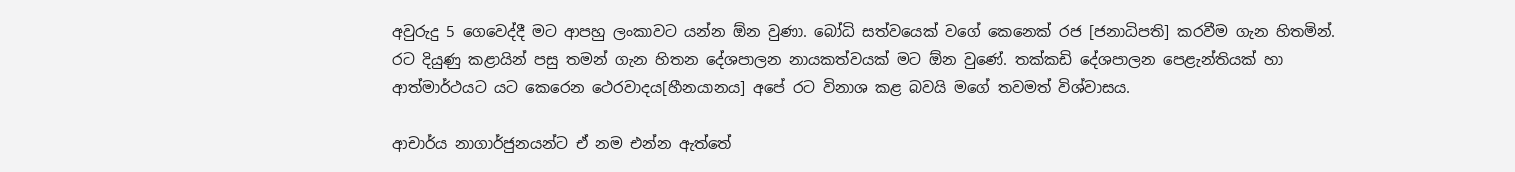අවුරුදු 5 ගෙවෙද්දී මට ආපහු ලංකාවට යන්න ඕන වුණා. බෝධි සත්වයෙක් වගේ කෙනෙක් රජ [ජනාධිපති] කරවීම ගැන හිතමින්. රට දියුණු කළායින් පසු තමන් ගැන හිතන දේශපාලන නායකත්වයක් මට ඕන වුණේ. තක්කඩි දේශපාලන පෙළැන්තියක් හා ආත්මාර්ථයට යට කෙරෙන ථෙරවාදය[හීනයානය] අපේ රට විනාශ කළ බවයි මගේ තවමත් විශ්වාසය.

ආචාර්ය නාගාර්ජුනයන්ට ඒ නම එන්න ඇත්තේ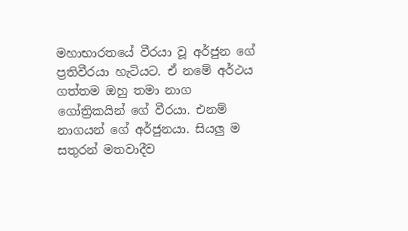මහාභාරතයේ වීරයා වූ අර්ජුන ගේ ප්‍රතිවීරයා හැටියට. ඒ නමේ අර්ථය ගත්තම ඔහු තමා නාග ගෝත්‍රිකයින් ගේ වීරයා. එනම් නාගයන් ගේ අර්ජුනයා. සියලු ම සතුරන් මතවාදීව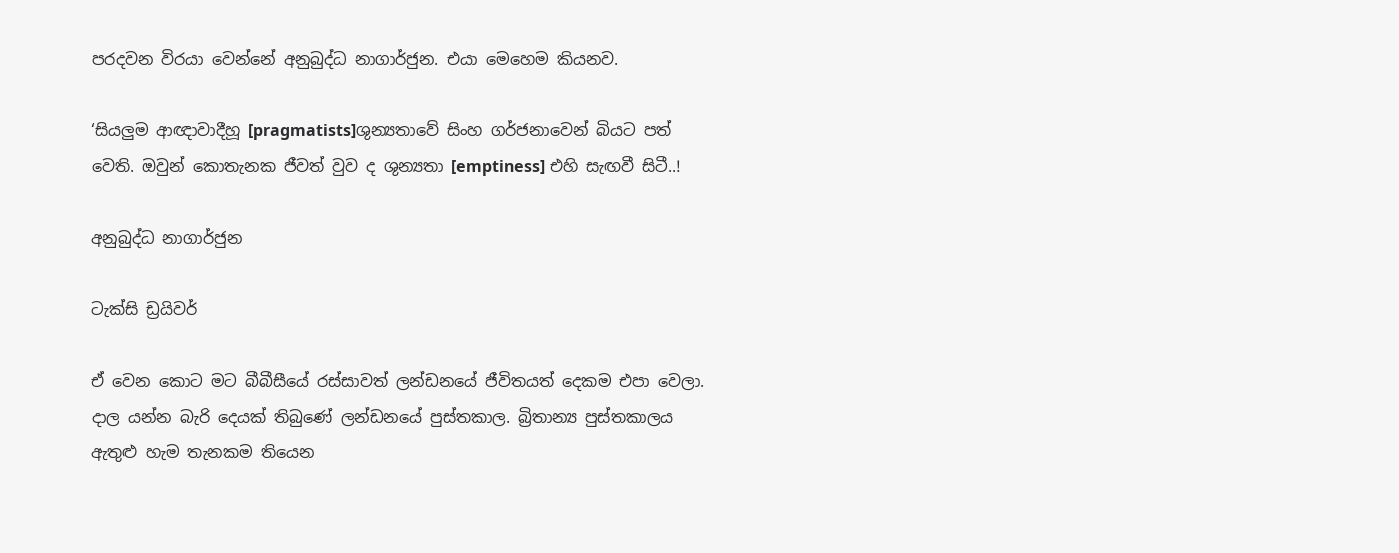පරදවන විරයා වෙන්නේ අනුබුද්ධ නාගාර්ජුන. එයා මෙහෙම කියනව.

‘සියලුම ආඥාවාදීහූ [pragmatists]ශුන්‍යතාවේ සිංහ ගර්ජනාවෙන් බියට පත් වෙති. ඔවුන් කොතැනක ජීවත් වුව ද ශුන්‍යතා [emptiness] එහි සැඟවී සිටී..!

අනුබුද්ධ නාගාර්ජුන

ටැක්සි ඩ්‍රයිවර්

ඒ වෙන කොට මට බීබීසීයේ රස්සාවත් ලන්ඩනයේ ජීවිතයත් දෙකම එපා වෙලා. දාල යන්න බැරි දෙයක් තිබුණේ ලන්ඩනයේ පුස්තකාල. බ්‍රිතාන්‍ය පුස්තකාලය ඇතුළු හැම තැනකම තියෙන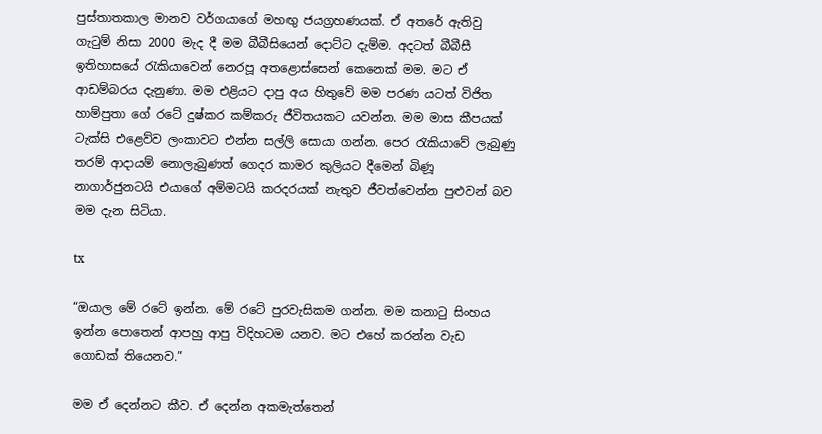පුස්තාතකාල මානව වර්ගයාගේ මහඟු ජයග්‍රහණයක්. ඒ අතරේ ඇතිවු ගැටුම් නිසා 2000 මැද දී මම බීබීසියෙන් දොට්ට දැම්ම. අදටත් බීබීසී ඉතිහාසයේ රැකියාවෙන් නෙරපූ අතළොස්සෙන් කෙනෙක් මම. මට ඒ ආඩම්බරය දැනුණා. මම එළියට දාපු අය හිතුවේ මම පරණ යටත් විජිත හාම්පුතා ගේ රටේ දුෂ්කර කම්කරු ජීවිතයකට යවන්න. මම මාස කීපයක් ටැක්සි එළෙව්ව ලංකාවට එන්න සල්ලි සොයා ගන්න. පෙර රැකියාවේ ලැබුණු තරම් ආදායම් නොලැබුණත් ගෙදර කාමර කුලියට දීමෙන් බිණූ නාගාර්ජුනටයි එයාගේ අම්මටයි කරදරයක් නැතුව ජීවත්වෙන්න පුළුවන් බව මම දැන සිටියා.

tx

“ඔයාල මේ රටේ ඉන්න. මේ රටේ පුරවැසිකම ගන්න. මම කනාටු සිංහය ඉන්න පොතෙන් ආපහු ආපු විදිහටම යනව. මට එහේ කරන්න වැඩ ගොඩක් තියෙනව.”

මම ඒ දෙන්නට කීව. ඒ දෙන්න අකමැත්තෙන්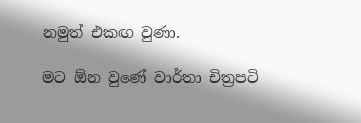නමුත් එකඟ වුණා.

මට ඕන වුණේ වාර්තා චිත්‍රපටි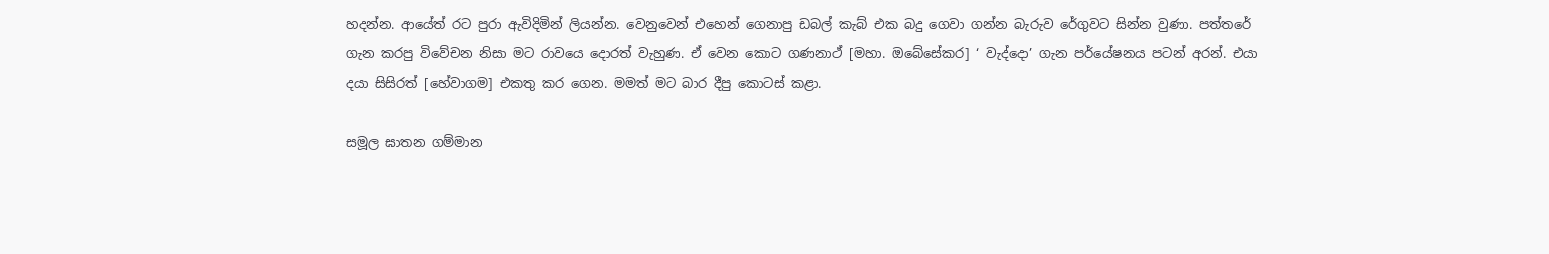හදන්න. ආයේත් රට පුරා ඇවිදිමින් ලියන්න. වෙනුවෙන් එහෙන් ගෙනාපු ඩබල් කැබ් එක බදු ගෙවා ගන්න බැරුව රේගුවට සින්න වුණා. පත්තරේ ගැන කරපු විවේචන නිසා මට රාවයෙ දොරත් වැහුණ. ඒ වෙන කොට ගණනාථ් [මහා. ඔබේසේකර] ‘ වැද්දො’ ගැන පර්යේෂනය පටන් අරන්. එයා දයා සිසිරත් [හේවාගම] එකතු කර ගෙන. මමත් මට බාර දීපු කොටස් කළා.

සමූල ඝාතන ගම්මාන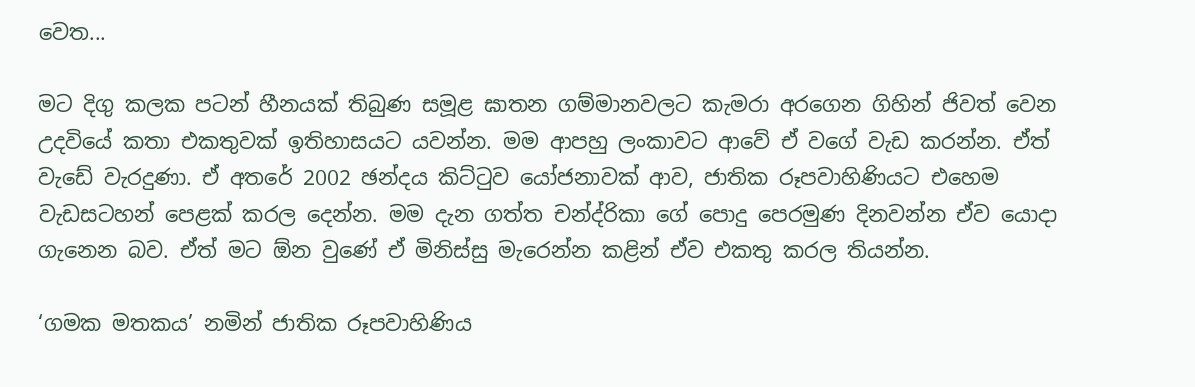වෙත...

මට දිගු කලක පටන් හීනයක් තිබුණ සමූළ ඝාතන ගම්මානවලට කැමරා අරගෙන ගිහින් ජිවත් වෙන උදවියේ කතා එකතුවක් ඉතිහාසයට යවන්න. මම ආපහු ලංකාවට ආවේ ඒ වගේ වැඩ කරන්න. ඒත් වැඩේ වැරදුණා. ඒ අතරේ 2002 ඡන්දය කිට්ටුව යෝජනාවක් ආව, ජාතික රූපවාහිණියට එහෙම වැඩසටහන් පෙළක් කරල දෙන්න. මම දැන ගත්ත චන්ද්රිකා ගේ පොදු පෙරමුණ දිනවන්න ඒව යොදා ගැනෙන බව. ඒත් මට ඕන වුණේ ඒ මිනිස්සු මැරෙන්න කළින් ඒව එකතු කරල තියන්න.

‘ගමක මතකය’ නමින් ජාතික රූපවාහිණිය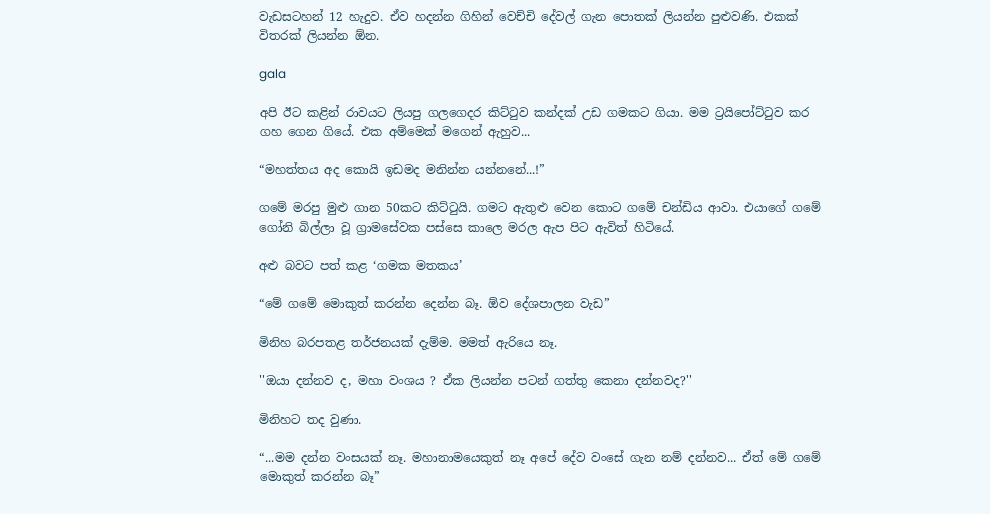වැඩසටහන් 12 හැදුව. ඒව හදන්න ගිහින් වෙච්චි දේවල් ගැන පොතක් ලියන්න පුළුවණි. එකක් විතරක් ලියන්න ඕන.

gala

අපි ඊට කළින් රාවයට ලියපු ගලගෙදර කිට්ටුව කන්දක් උඩ ගමකට ගියා. මම ට්‍රයිපෝට්ටුව කර ගහ ගෙන ගියේ. එක අම්මෙක් මගෙන් ඇහුව...

“මහත්තය අද කොයි ඉඩමද මනින්න යන්නනේ...!”

ගමේ මරපු මුළු ගාන 50කට කිට්ටුයි. ගමට ඇතුළු වෙන කොට ගමේ චන්ඩිය ආවා. එයාගේ ගමේ ගෝනි බිල්ලා වූ ග්‍රාමසේවක පස්සෙ කාලෙ මරල ඇප පිට ඇවිත් හිටියේ.

අළු බවට පත් කළ ‘ගමක මතකය’

“මේ ගමේ මොකුත් කරන්න දෙන්න බෑ. ඕව දේශපාලන වැඩ”

මිනිහ බරපතළ තර්ජනයක් දැම්ම. මමත් ඇරියෙ නෑ.

''ඔයා දන්නව ද, මහා වංශය ? ඒක ලියන්න පටන් ගත්තු කෙනා දන්නවද?''

මිනිහට තද වුණා.

“...මම දන්න වංසයක් නෑ. මහානාමයෙකුත් නෑ අපේ දේව වංසේ ගැන නම් දන්නව... ඒත් මේ ගමේ මොකුත් කරන්න බෑ”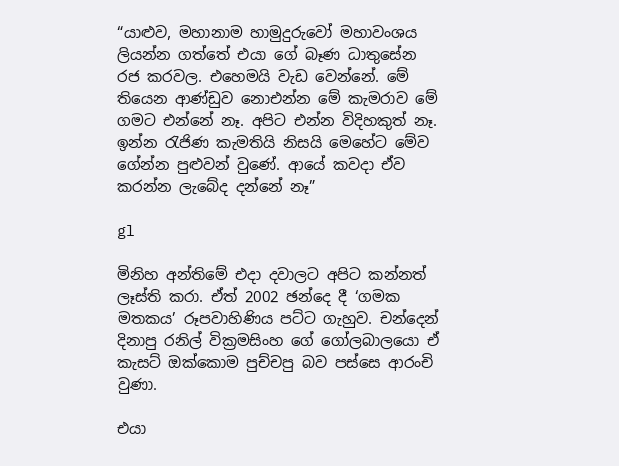“යාළුව, මහානාම හාමුදුරුවෝ මහාවංශය ලියන්න ගත්තේ එයා ගේ බෑණ ධාතුසේන රජ කරවල. එහෙමයි වැඩ වෙන්නේ. මේ තියෙන ආණ්ඩුව නොඑන්න මේ කැමරාව මේ ගමට එන්නේ නෑ. අපිට එන්න විදිහකුත් නෑ. ඉන්න රැජිණ කැමතියි නිසයි මෙහේට මේව ගේන්න පුළුවන් වුණේ. ආයේ කවදා ඒව කරන්න ලැබේද දන්නේ නෑ”

gl

මිනිහ අන්තිමේ එදා දවාලට අපිට කන්නත් ලෑස්ති කරා. ඒත් 2002 ඡන්දෙ දී ‘ගමක මතකය’ රූපවාහිණිය පට්ට ගැහුව. චන්දෙන් දිනාපු රනිල් වික්‍රමසිංහ ගේ ගෝලබාලයො ඒ කැසට් ඔක්කොම පුච්චපු බව පස්සෙ ආරංචි වුණා.

එයා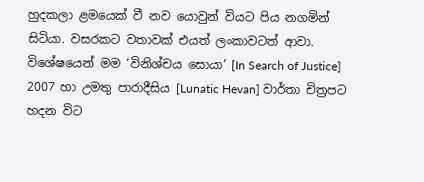හුදකලා ළමයෙක් වී නව යොවුන් වියට පිය නගමින් සිටියා. වසරකට වතාවක් එයත් ලංකාවටත් ආවා. විශේෂයෙන් මම ‘විනිශ්චය සොයා’ [In Search of Justice] 2007 හා උමතු පාරාදීසිය [Lunatic Hevan] වාර්තා චිත්‍රපට හදන විට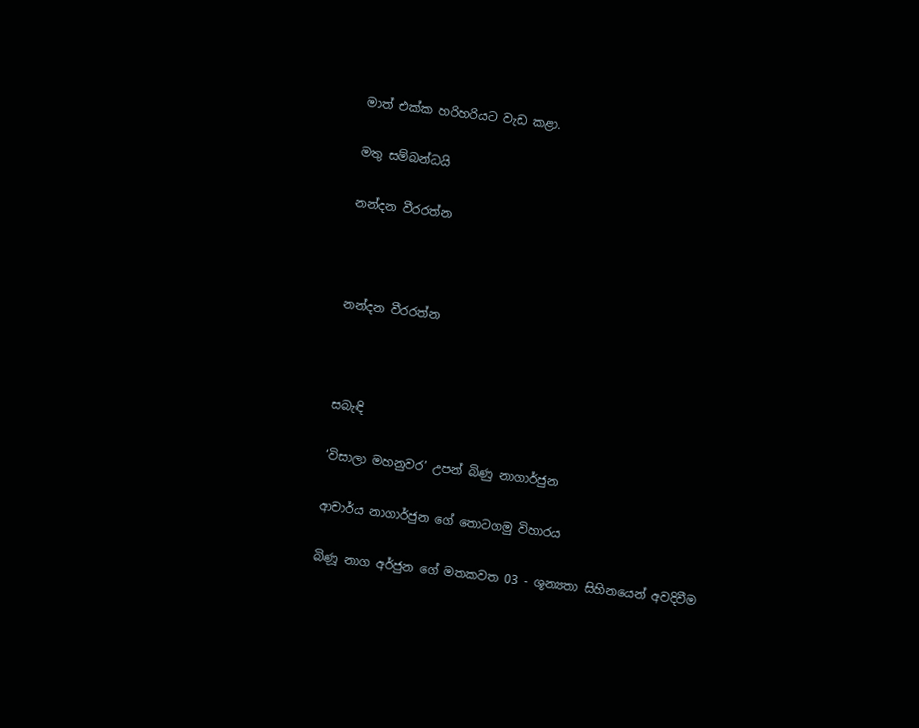මාත් එක්ක හරිහරියට වැඩ කළා.

මතු සම්බන්ධයි

නන්දන වීරරත්න



නන්දන වීරරත්න



සබැඳි

‘විසාලා මහනුවර’ උපන් බිණු නාගාර්ජුන

ආචාර්ය නාගාර්ජුන ගේ තොටගමු විහාරය

බිණූ නාග අර්ජුන ගේ මතකවත 03 - ශූන්‍යතා සිහිනයෙන් අවදිවීම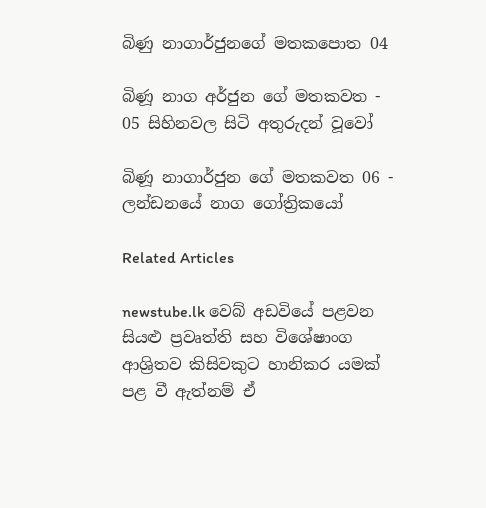බිණු නාගාර්ජුනගේ මතකපොත 04

බිණූ නාග අර්ජුන ගේ මතකවත - 05 සිහිනවල සිටි අතුරුදන් වූවෝ

බිණූ නාගාර්ජුන ගේ මතකවත 06 - ලන්ඩනයේ නාග ගෝත්‍රිකයෝ

Related Articles

newstube.lk වෙබ් අඩවියේ පළවන සියළු ප්‍රවෘත්ති සහ විශේෂාංග ආශ්‍රිතව කිසිවකුට හානිකර යමක් පළ වී ඇත්නම් ඒ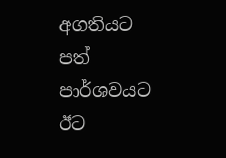අගතියට පත් පාර්ශවයට ඊට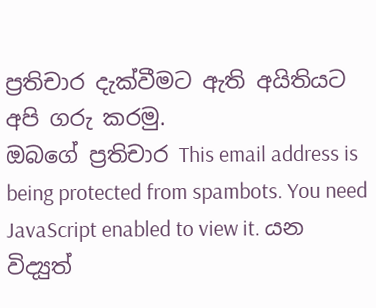ප්‍රතිචාර දැක්වීමට ඇති අයිතියට අපි ගරු කරමු.
ඔබගේ ප්‍රතිචාර This email address is being protected from spambots. You need JavaScript enabled to view it. යන විද්‍යුත්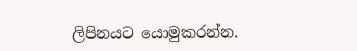ලිපිනයට යොමුකරන්න.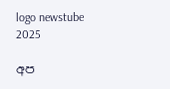logo newstube 2025

අප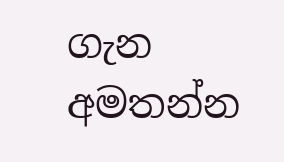ගැන අමතන්න